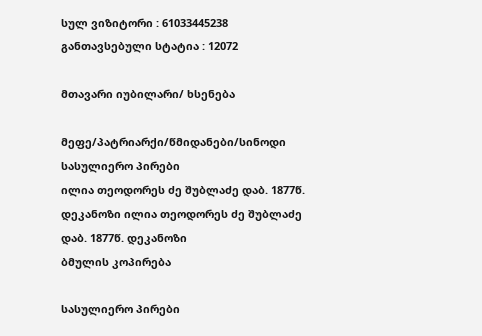სულ ვიზიტორი : 61033445238
განთავსებული სტატია : 12072

მთავარი იუბილარი/ ხსენება

მეფე/პატრიარქი/წმიდანები/სინოდი
სასულიერო პირები
ილია თეოდორეს ძე შუბლაძე დაბ. 1877წ. დეკანოზი ილია თეოდორეს ძე შუბლაძე დაბ. 1877წ. დეკანოზი
ბმულის კოპირება

სასულიერო პირები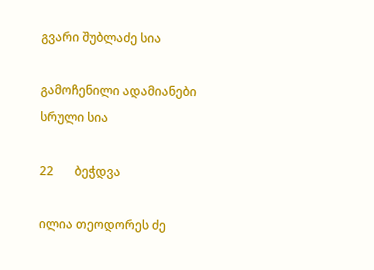გვარი შუბლაძე სია

გამოჩენილი ადამიანები სრული სია

22       ბეჭდვა

ილია თეოდორეს ძე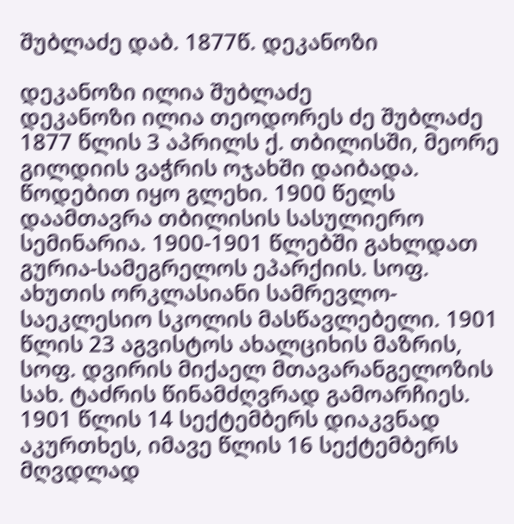შუბლაძე დაბ. 1877წ. დეკანოზი

დეკანოზი ილია შუბლაძე
დეკანოზი ილია თეოდორეს ძე შუბლაძე 1877 წლის 3 აპრილს ქ. თბილისში, მეორე გილდიის ვაჭრის ოჯახში დაიბადა. წოდებით იყო გლეხი. 1900 წელს დაამთავრა თბილისის სასულიერო სემინარია. 1900-1901 წლებში გახლდათ გურია-სამეგრელოს ეპარქიის. სოფ. ახუთის ორკლასიანი სამრევლო-საეკლესიო სკოლის მასწავლებელი. 1901 წლის 23 აგვისტოს ახალციხის მაზრის, სოფ. დვირის მიქაელ მთავარანგელოზის სახ. ტაძრის წინამძღვრად გამოარჩიეს. 1901 წლის 14 სექტემბერს დიაკვნად აკურთხეს, იმავე წლის 16 სექტემბერს მღვდლად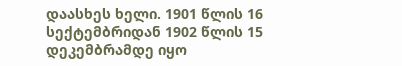დაასხეს ხელი. 1901 წლის 16 სექტემბრიდან 1902 წლის 15 დეკემბრამდე იყო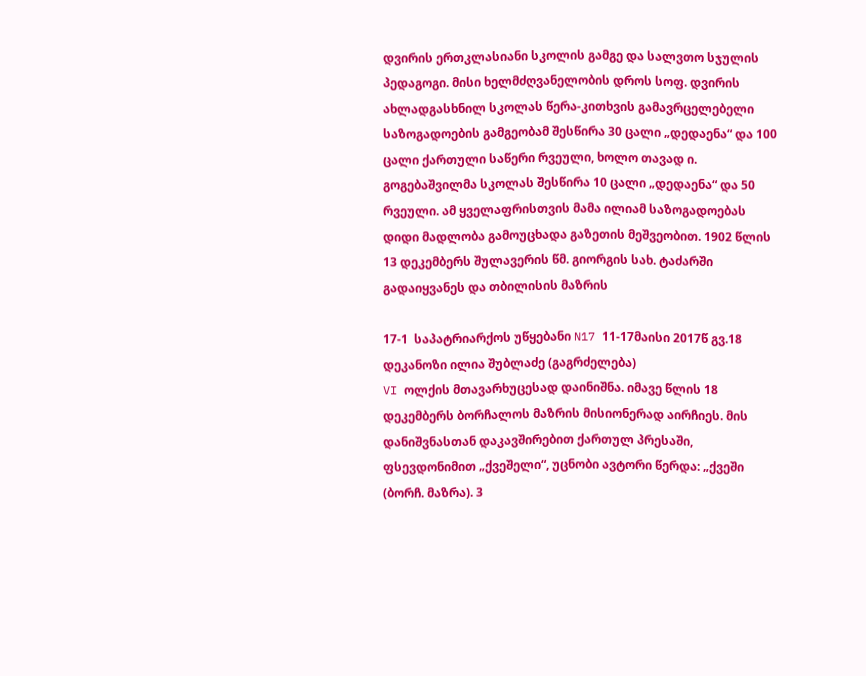დვირის ერთკლასიანი სკოლის გამგე და სალვთო სჯულის პედაგოგი. მისი ხელმძღვანელობის დროს სოფ. დვირის ახლადგასხნილ სკოლას წერა-კითხვის გამავრცელებელი საზოგადოების გამგეობამ შესწირა 30 ცალი „დედაენა“ და 100 ცალი ქართული საწერი რვეული, ხოლო თავად ი. გოგებაშვილმა სკოლას შესწირა 10 ცალი „დედაენა“ და 50 რვეული. ამ ყველაფრისთვის მამა ილიამ საზოგადოებას დიდი მადლობა გამოუცხადა გაზეთის მეშვეობით. 1902 წლის 13 დეკემბერს შულავერის წმ. გიორგის სახ. ტაძარში გადაიყვანეს და თბილისის მაზრის

17-1  საპატრიარქოს უწყებანი N17 11-17მაისი 2017წ გვ.18
დეკანოზი ილია შუბლაძე (გაგრძელება)
VI ოლქის მთავარხუცესად დაინიშნა. იმავე წლის 18 დეკემბერს ბორჩალოს მაზრის მისიონერად აირჩიეს. მის დანიშვნასთან დაკავშირებით ქართულ პრესაში, ფსევდონიმით „ქვეშელი“, უცნობი ავტორი წერდა: „ქვეში (ბორჩ. მაზრა). 3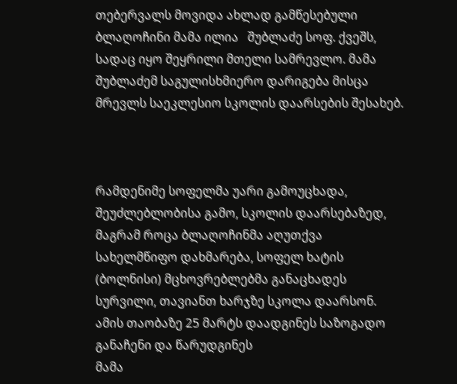თებერვალს მოვიდა ახლად გამწესებული ბლაღოჩინი მამა ილია   შუბლაძე სოფ. ქვეშს, სადაც იყო შეყრილი მთელი სამრევლო. მამა შუბლაძემ საგულისხმიერო დარიგება მისცა მრევლს საეკლესიო სკოლის დაარსების შესახებ.



რამდენიმე სოფელმა უარი გამოუცხადა, შეუძლებლობისა გამო, სკოლის დაარსებაზედ, მაგრამ როცა ბლაღოჩინმა აღუთქვა სახელმწიფო დახმარება, სოფელ ხატის (ბოლნისი) მცხოვრებლებმა განაცხადეს სურვილი, თავიანთ ხარჯზე სკოლა დაარსონ. ამის თაობაზე 25 მარტს დაადგინეს საზოგადო განაჩენი და წარუდგინეს
მამა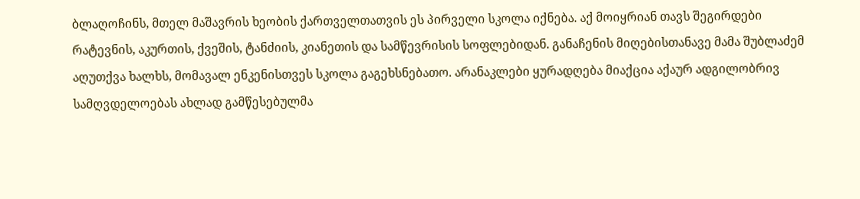ბლაღოჩინს, მთელ მაშავრის ხეობის ქართველთათვის ეს პირველი სკოლა იქნება. აქ მოიყრიან თავს შეგირდები რატევნის, აკურთის, ქვეშის, ტანძიის, კიანეთის და სამწევრისის სოფლებიდან. განაჩენის მიღებისთანავე მამა შუბლაძემ აღუთქვა ხალხს, მომავალ ენკენისთვეს სკოლა გაგეხსნებათო. არანაკლები ყურადღება მიაქცია აქაურ ადგილობრივ სამღვდელოებას ახლად გამწესებულმა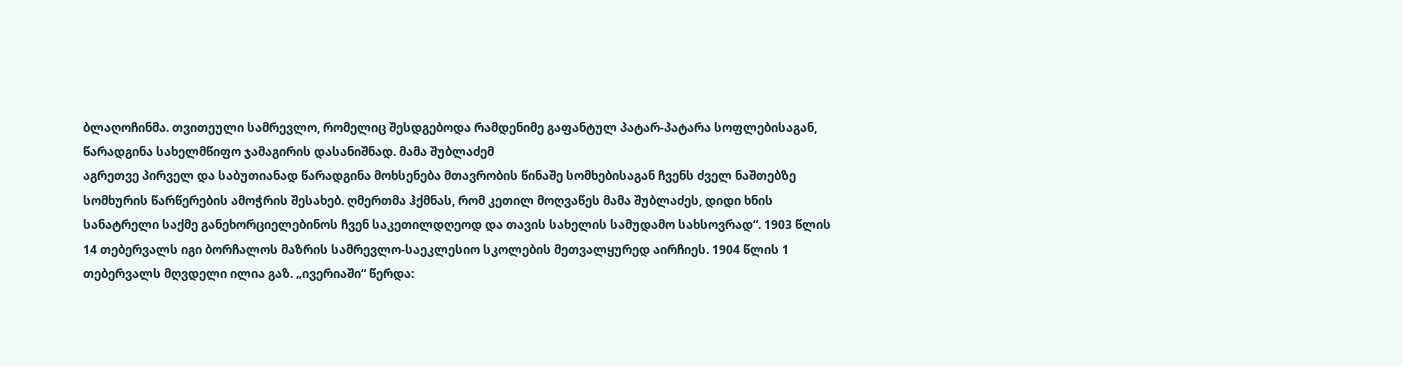ბლაღოჩინმა. თვითეული სამრევლო, რომელიც შესდგებოდა რამდენიმე გაფანტულ პატარ-პატარა სოფლებისაგან, წარადგინა სახელმწიფო ჯამაგირის დასანიშნად. მამა შუბლაძემ
აგრეთვე პირველ და საბუთიანად წარადგინა მოხსენება მთავრობის წინაშე სომხებისაგან ჩვენს ძველ ნაშთებზე სომხურის წარწერების ამოჭრის შესახებ. ღმერთმა ჰქმნას, რომ კეთილ მოღვაწეს მამა შუბლაძეს, დიდი ხნის სანატრელი საქმე განეხორციელებინოს ჩვენ საკეთილდღეოდ და თავის სახელის სამუდამო სახსოვრად“. 1903 წლის 14 თებერვალს იგი ბორჩალოს მაზრის სამრევლო-საეკლესიო სკოლების მეთვალყურედ აირჩიეს. 1904 წლის 1 თებერვალს მღვდელი ილია გაზ. „ივერიაში“ წერდა: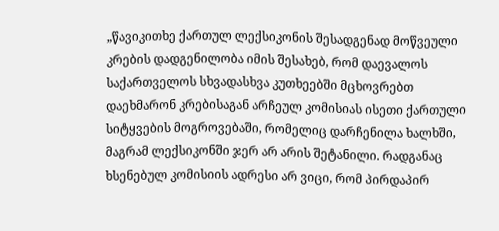„წავიკითხე ქართულ ლექსიკონის შესადგენად მოწვეული კრების დადგენილობა იმის შესახებ, რომ დაევალოს საქართველოს სხვადასხვა კუთხეებში მცხოვრებთ დაეხმარონ კრებისაგან არჩეულ კომისიას ისეთი ქართული სიტყვების მოგროვებაში, რომელიც დარჩენილა ხალხში, მაგრამ ლექსიკონში ჯერ არ არის შეტანილი. რადგანაც ხსენებულ კომისიის ადრესი არ ვიცი, რომ პირდაპირ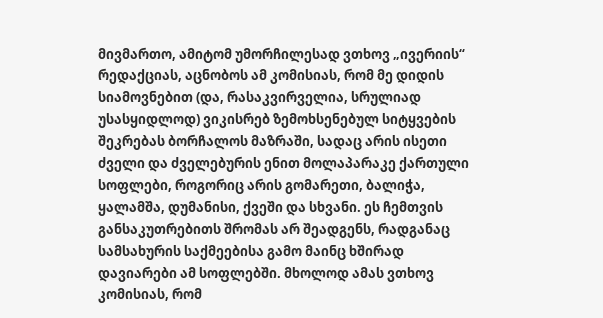მივმართო, ამიტომ უმორჩილესად ვთხოვ „ივერიის“ რედაქციას, აცნობოს ამ კომისიას, რომ მე დიდის სიამოვნებით (და, რასაკვირველია, სრულიად უსასყიდლოდ) ვიკისრებ ზემოხსენებულ სიტყვების
შეკრებას ბორჩალოს მაზრაში, სადაც არის ისეთი
ძველი და ძველებურის ენით მოლაპარაკე ქართული სოფლები, როგორიც არის გომარეთი, ბალიჭა, ყალამშა, დუმანისი, ქვეში და სხვანი. ეს ჩემთვის
განსაკუთრებითს შრომას არ შეადგენს, რადგანაც სამსახურის საქმეებისა გამო მაინც ხშირად დავიარები ამ სოფლებში. მხოლოდ ამას ვთხოვ
კომისიას, რომ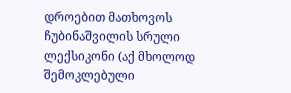დროებით მათხოვოს ჩუბინაშვილის სრული ლექსიკონი (აქ მხოლოდ შემოკლებული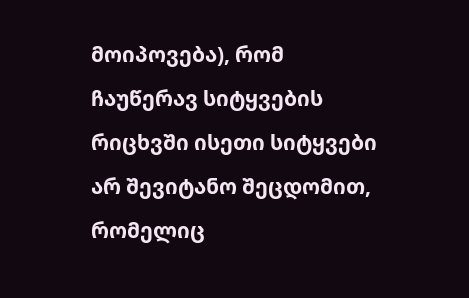მოიპოვება), რომ ჩაუწერავ სიტყვების რიცხვში ისეთი სიტყვები არ შევიტანო შეცდომით, რომელიც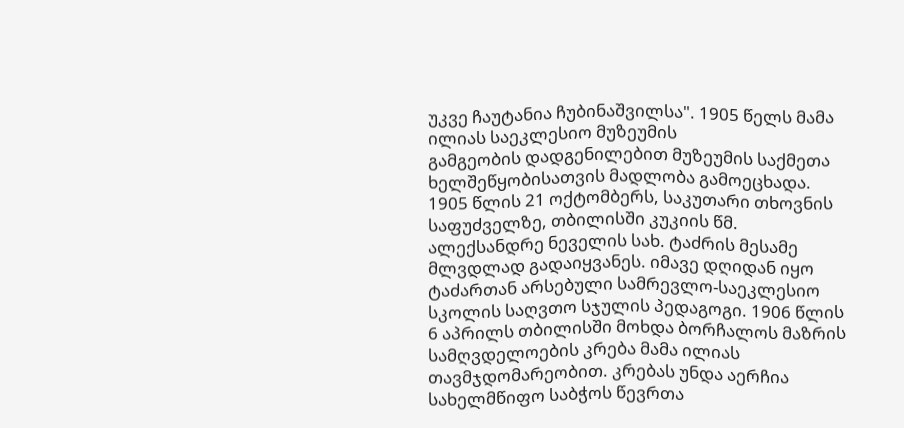უკვე ჩაუტანია ჩუბინაშვილსა". 1905 წელს მამა ილიას საეკლესიო მუზეუმის
გამგეობის დადგენილებით მუზეუმის საქმეთა ხელშეწყობისათვის მადლობა გამოეცხადა. 1905 წლის 21 ოქტომბერს, საკუთარი თხოვნის საფუძველზე, თბილისში კუკიის წმ. ალექსანდრე ნეველის სახ. ტაძრის მესამე მლვდლად გადაიყვანეს. იმავე დღიდან იყო ტაძართან არსებული სამრევლო-საეკლესიო სკოლის საღვთო სჯულის პედაგოგი. 1906 წლის
6 აპრილს თბილისში მოხდა ბორჩალოს მაზრის სამღვდელოების კრება მამა ილიას თავმჯდომარეობით. კრებას უნდა აერჩია სახელმწიფო საბჭოს წევრთა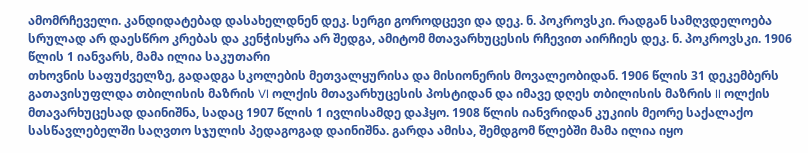ამომრჩეველი. კანდიდატებად დასახელდნენ დეკ. სერგი გოროდცევი და დეკ. ნ. პოკროვსკი. რადგან სამღვდელოება სრულად არ დაესწრო კრებას და კენჭისყრა არ შედგა, ამიტომ მთავარხუცესის რჩევით აირჩიეს დეკ. ნ. პოკროვსკი. 1906 წლის 1 იანვარს, მამა ილია საკუთარი
თხოვნის საფუძველზე, გადადგა სკოლების მეთვალყურისა და მისიონერის მოვალეობიდან. 1906 წლის 31 დეკემბერს გათავისუფლდა თბილისის მაზრის VI ოლქის მთავარხუცესის პოსტიდან და იმავე დღეს თბილისის მაზრის II ოლქის მთავარხუცესად დაინიშნა, სადაც 1907 წლის 1 ივლისამდე დაჰყო. 1908 წლის იანვრიდან კუკიის მეორე საქალაქო სასწავლებელში საღვთო სჯულის პედაგოგად დაინიშნა. გარდა ამისა, შემდგომ წლებში მამა ილია იყო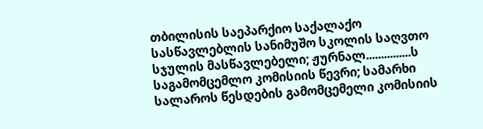თბილისის საეპარქიო საქალაქო სასწავლებლის სანიმუშო სკოლის საღვთო სჯულის მასწავლებელი; ჟურნალ...............ს საგამომცემლო კომისიის წევრი; სამარხი სალაროს წესდების გამომცემელი კომისიის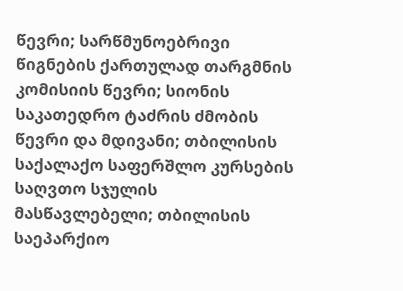წევრი; სარწმუნოებრივი წიგნების ქართულად თარგმნის კომისიის წევრი; სიონის საკათედრო ტაძრის ძმობის წევრი და მდივანი; თბილისის საქალაქო საფერშლო კურსების საღვთო სჯულის მასწავლებელი; თბილისის საეპარქიო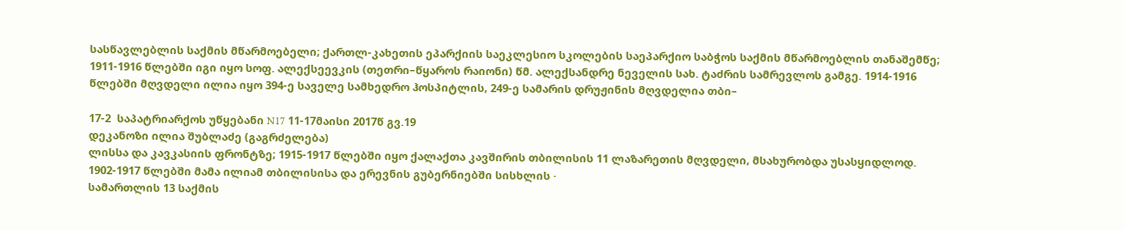სასწავლებლის საქმის მწარმოებელი; ქართლ-კახეთის ეპარქიის საეკლესიო სკოლების საეპარქიო საბჭოს საქმის მწარმოებლის თანაშემწე;
1911-1916 წლებში იგი იყო სოფ. ალექსეევკის (თეთრი–წყაროს რაიონი) წმ. ალექსანდრე ნეველის სახ. ტაძრის სამრევლოს გამგე. 1914-1916 წლებში მღვდელი ილია იყო 394-ე საველე სამხედრო ჰოსპიტლის, 249-ე სამარის დრუჟინის მღვდელია თბი–

17-2  საპატრიარქოს უწყებანი N17 11-17მაისი 2017წ გვ.19
დეკანოზი ილია შუბლაძე (გაგრძელება)
ლისსა და კავკასიის ფრონტზე; 1915-1917 წლებში იყო ქალაქთა კავშირის თბილისის 11 ლაზარეთის მღვდელი, მსახურობდა უსასყიდლოდ. 1902-1917 წლებში მამა ილიამ თბილისისა და ერევნის გუბერნიებში სისხლის ·
სამართლის 13 საქმის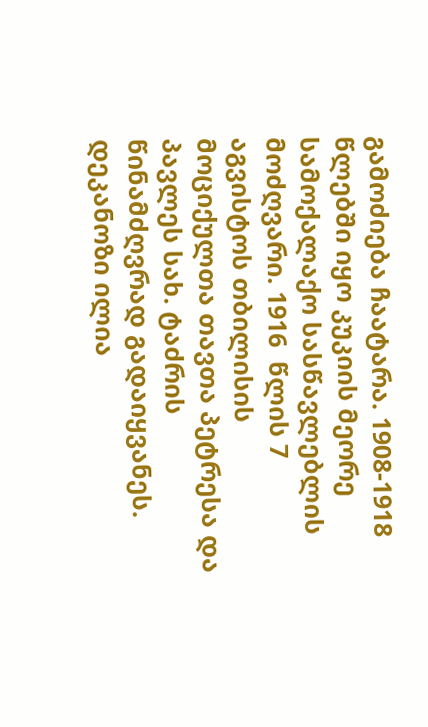გამოძიება ჩაატარა. 1908-1918 წლებში იყო კუკიის მეორე სამოქალაქო სასწავლებლის მოძღვარი. 1916  წლის 7 აგვისტოს თბილისის მოციქულთა თავთა პეტრესა და პავლეს სახ. ტაძრის წინამძღვრად გადაიყვანეს. დეკანოზი ილია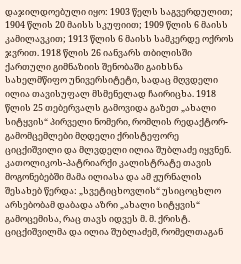დაჯილდოებული იყო: 1903 წელს საგვერდულით; 1904 წლის 20 მაისს სკუფიით; 1909 წლის 6 მაისს კამილავკით; 1913 წლის 6 მაისს სამკერდე ოქროს ჯვრით. 1918 წლის 26 იანვარს თბილისში ქართული გიმნაზიის შენობაში გაიხსნა სახელმწიფო უნივერსიტეტი, სადაც მღვდელი ილია თავისუფალ მსმენელად ჩაირიცხა. 1918 წლის 25 თებერვალს გამოვიდა გაზეთ „ახალი სიტყვის“ პირველი ნომერი, რომლის რედაქტორ-გამომცემლები მღდელი ქრისტეფორე ციცქიშვილი და მლვდელი ილია შუბლაძე იყვნენ. კათოლიკოს-პატრიარქი კალისტრატე თავის მოგონებებში მამა ილიასა და ამ ჟურნალის შესახებ წერდა: „სვეტიცხოვლის“ უსიცოცხლო არსებობამ დაბადა აზრი „ახალი სიტყვის“ გამოცემისა, რაც თავს იდვეს მ. მ. ქრისტ. ციცქიშვილმა და ილია შუბლაძემ, რომელთაგან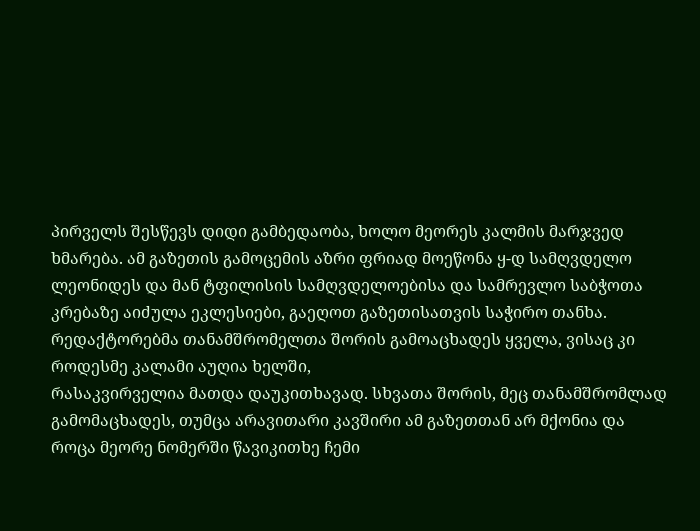პირველს შესწევს დიდი გამბედაობა, ხოლო მეორეს კალმის მარჯვედ ხმარება. ამ გაზეთის გამოცემის აზრი ფრიად მოეწონა ყ-დ სამღვდელო ლეონიდეს და მან ტფილისის სამღვდელოებისა და სამრევლო საბჭოთა კრებაზე აიძულა ეკლესიები, გაეღოთ გაზეთისათვის საჭირო თანხა. რედაქტორებმა თანამშრომელთა შორის გამოაცხადეს ყველა, ვისაც კი როდესმე კალამი აუღია ხელში,
რასაკვირველია მათდა დაუკითხავად. სხვათა შორის, მეც თანამშრომლად გამომაცხადეს, თუმცა არავითარი კავშირი ამ გაზეთთან არ მქონია და
როცა მეორე ნომერში წავიკითხე ჩემი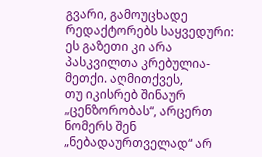გვარი, გამოუცხადე რედაქტორებს საყვედური: ეს გაზეთი კი არა პასკვილთა კრებულია-მეთქი. აღმითქვეს,
თუ იკისრებ შინაურ „ცენზორობას“, არცერთ ნომერს შენ „ნებადაურთველად“ არ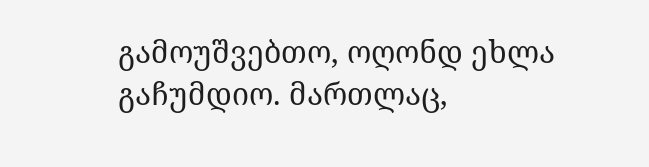გამოუშვებთო, ოღონდ ეხლა გაჩუმდიო. მართლაც,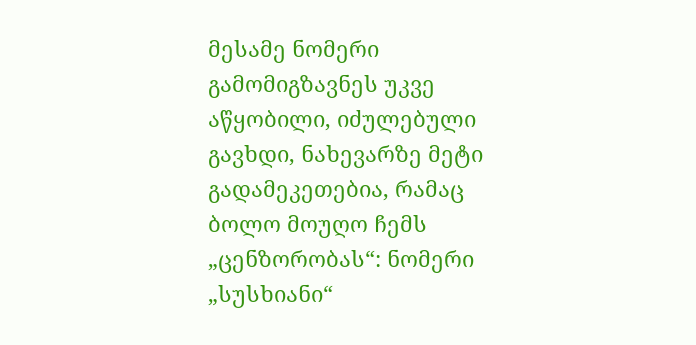მესამე ნომერი გამომიგზავნეს უკვე აწყობილი, იძულებული გავხდი, ნახევარზე მეტი გადამეკეთებია, რამაც  ბოლო მოუღო ჩემს „ცენზორობას“: ნომერი „სუსხიანი“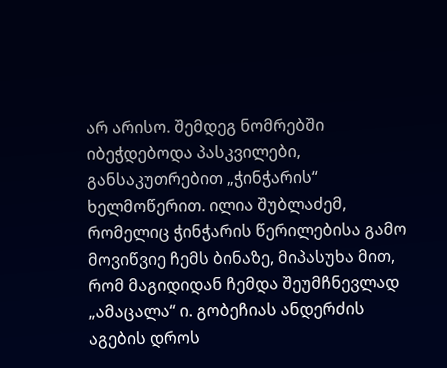არ არისო. შემდეგ ნომრებში იბეჭდებოდა პასკვილები, განსაკუთრებით „ჭინჭარის“ ხელმოწერით. ილია შუბლაძემ, რომელიც ჭინჭარის წერილებისა გამო მოვიწვიე ჩემს ბინაზე, მიპასუხა მით, რომ მაგიდიდან ჩემდა შეუმჩნევლად „ამაცალა“ ი. გობეჩიას ანდერძის აგების დროს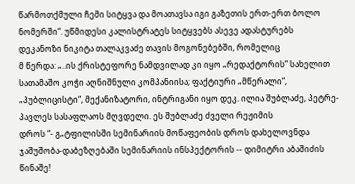წარმოთქმული ჩემი სიტყვა და მოათავსა იგი გაზეთის ერთ-ერთ ბოლო ნომერში“. უწმიდესი კალისტრატეს სიტყვებს ასევე ადასტურებს
დეკანოზი ნიკიტა თალაკვაძე თავის მოგონებებში, რომელიც
მ წერდა: „..ის ქრისტეფორე ნამდვილად კი იყო „რედაქტორის“ სახელით სათამაშო კოჭი აღნიშნული კომპანიისა; ფაქტიური „მწერალი“, „პუბლიცისტი“, მექანიზატორი, ინტრიგანი იყო დეკ. ილია შუბლაძე, პეტრე-პავლეს სასაფლაოს მღვდელი. ეს შუბლაძე ძველი რეჟიმის
დროს “- გ„ტფილისში სემინარიის მოწაფეობის დროს დახელოვნდა ჯაშუშობა-დაბეზღებაში სემინარიის ინსპექტორის -- დიმიტრი აბაშიძის წინაშე!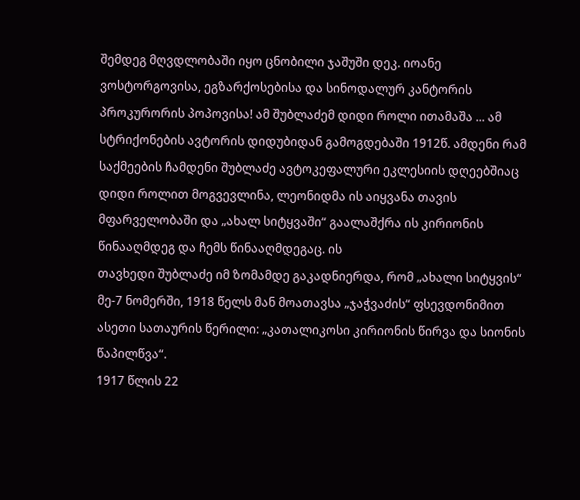შემდეგ მღვდლობაში იყო ცნობილი ჯაშუში დეკ. იოანე ვოსტორგოვისა, ეგზარქოსებისა და სინოდალურ კანტორის პროკურორის პოპოვისა! ამ შუბლაძემ დიდი როლი ითამაშა ... ამ სტრიქონების ავტორის დიდუბიდან გამოგდებაში 1912წ. ამდენი რამ საქმეების ჩამდენი შუბლაძე ავტოკეფალური ეკლესიის დღეებშიაც დიდი როლით მოგვევლინა, ლეონიდმა ის აიყვანა თავის მფარველობაში და „ახალ სიტყვაში“ გაალაშქრა ის კირიონის წინააღმდეგ და ჩემს წინააღმდეგაც. ის
თავხედი შუბლაძე იმ ზომამდე გაკადნიერდა, რომ „ახალი სიტყვის“ მე-7 ნომერში, 1918 წელს მან მოათავსა „ჯაჭვაძის“ ფსევდონიმით ასეთი სათაურის წერილი: „კათალიკოსი კირიონის წირვა და სიონის წაპილწვა“.
1917 წლის 22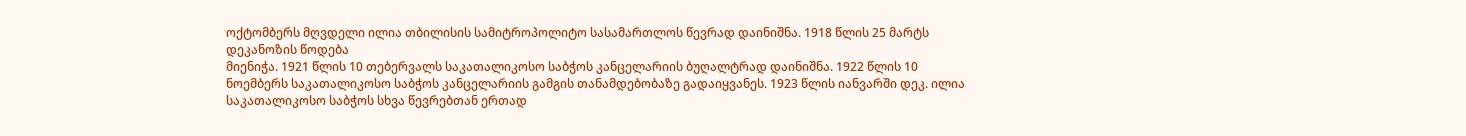ოქტომბერს მღვდელი ილია თბილისის სამიტროპოლიტო სასამართლოს წევრად დაინიშნა. 1918 წლის 25 მარტს დეკანოზის წოდება
მიენიჭა. 1921 წლის 10 თებერვალს საკათალიკოსო საბჭოს კანცელარიის ბუღალტრად დაინიშნა. 1922 წლის 10 ნოემბერს საკათალიკოსო საბჭოს კანცელარიის გამგის თანამდებობაზე გადაიყვანეს. 1923 წლის იანვარში დეკ. ილია საკათალიკოსო საბჭოს სხვა წევრებთან ერთად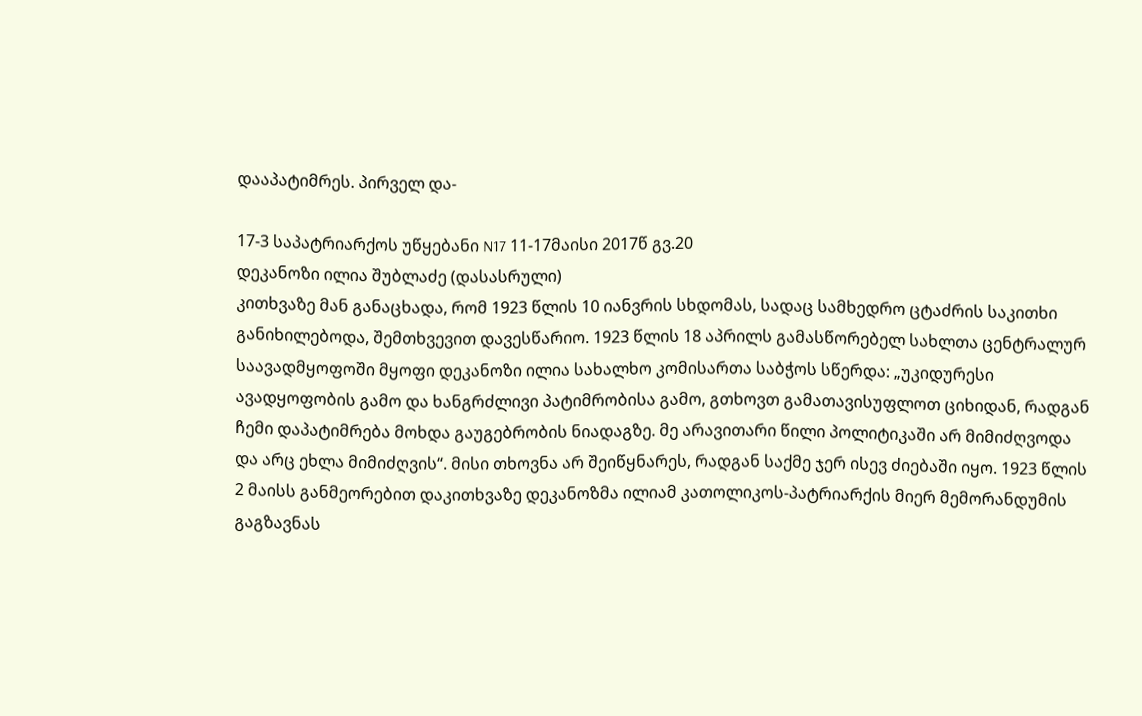დააპატიმრეს. პირველ და-

17-3 საპატრიარქოს უწყებანი N17 11-17მაისი 2017წ გვ.20
დეკანოზი ილია შუბლაძე (დასასრული)
კითხვაზე მან განაცხადა, რომ 1923 წლის 10 იანვრის სხდომას, სადაც სამხედრო ცტაძრის საკითხი განიხილებოდა, შემთხვევით დავესწარიო. 1923 წლის 18 აპრილს გამასწორებელ სახლთა ცენტრალურ საავადმყოფოში მყოფი დეკანოზი ილია სახალხო კომისართა საბჭოს სწერდა: „უკიდურესი ავადყოფობის გამო და ხანგრძლივი პატიმრობისა გამო, გთხოვთ გამათავისუფლოთ ციხიდან, რადგან ჩემი დაპატიმრება მოხდა გაუგებრობის ნიადაგზე. მე არავითარი წილი პოლიტიკაში არ მიმიძღვოდა და არც ეხლა მიმიძღვის“. მისი თხოვნა არ შეიწყნარეს, რადგან საქმე ჯერ ისევ ძიებაში იყო. 1923 წლის 2 მაისს განმეორებით დაკითხვაზე დეკანოზმა ილიამ კათოლიკოს-პატრიარქის მიერ მემორანდუმის გაგზავნას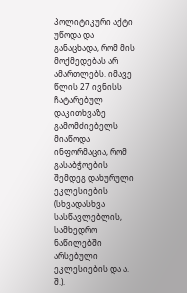პოლიტიკური აქტი უწოდა და განაცხადა, რომ მის მოქმედებას არ ამართლებს. იმავე წლის 27 ივნისს ჩატარებულ დაკითხვაზე გამომძიებელს მიაწოდა ინფორმაცია, რომ გასაბჭოების შემდეგ დახურული ეკლესიების (სხვადასხვა სასწავლებლის, სამხედრო ნაწილებში არსებული ეკლესიების და ა. შ.).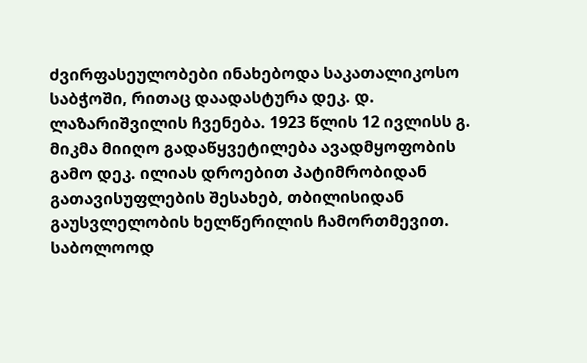ძვირფასეულობები ინახებოდა საკათალიკოსო საბჭოში, რითაც დაადასტურა დეკ. დ. ლაზარიშვილის ჩვენება. 1923 წლის 12 ივლისს გ. მიკმა მიიღო გადაწყვეტილება ავადმყოფობის გამო დეკ. ილიას დროებით პატიმრობიდან გათავისუფლების შესახებ, თბილისიდან
გაუსვლელობის ხელწერილის ჩამორთმევით. საბოლოოდ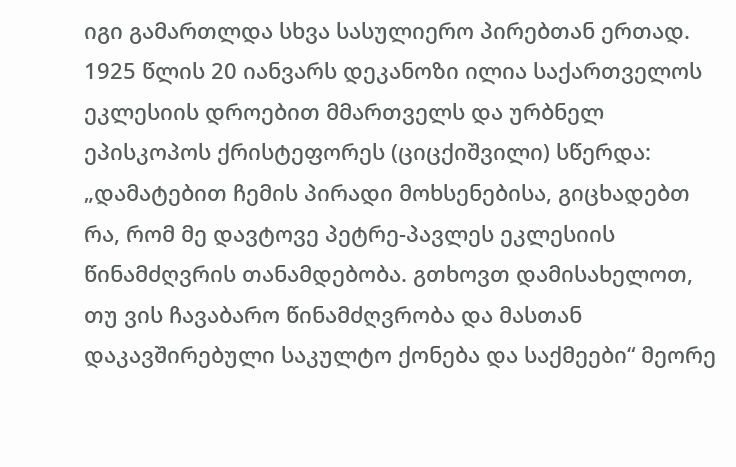იგი გამართლდა სხვა სასულიერო პირებთან ერთად. 1925 წლის 20 იანვარს დეკანოზი ილია საქართველოს ეკლესიის დროებით მმართველს და ურბნელ ეპისკოპოს ქრისტეფორეს (ციცქიშვილი) სწერდა: „დამატებით ჩემის პირადი მოხსენებისა, გიცხადებთ რა, რომ მე დავტოვე პეტრე-პავლეს ეკლესიის წინამძღვრის თანამდებობა. გთხოვთ დამისახელოთ, თუ ვის ჩავაბარო წინამძღვრობა და მასთან დაკავშირებული საკულტო ქონება და საქმეები“ მეორე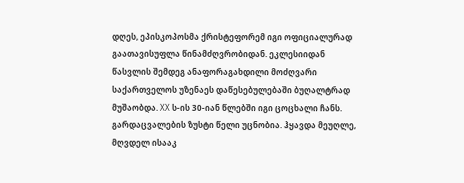დღეს, ეპისკოპოსმა ქრისტეფორემ იგი ოფიციალურად გაათავისუფლა წინამძღვრობიდან. ეკლესიიდან წასვლის შემდეგ ანაფორაგახდილი მოძღვარი საქართველოს უზენაეს დაწესებულებაში ბუღალტრად მუშაობდა. XX ს-ის 30-იან წლებში იგი ცოცხალი ჩანს. გარდაცვალების ზუსტი წელი უცნობია. ჰყავდა მეუღლე, მღვდელ ისააკ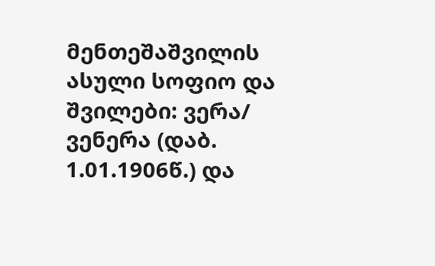მენთეშაშვილის ასული სოფიო და შვილები: ვერა/ ვენერა (დაბ. 1.01.1906წ.) და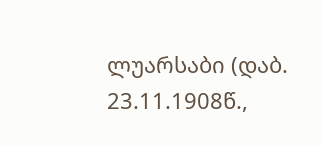ლუარსაბი (დაბ. 23.11.1908წ.,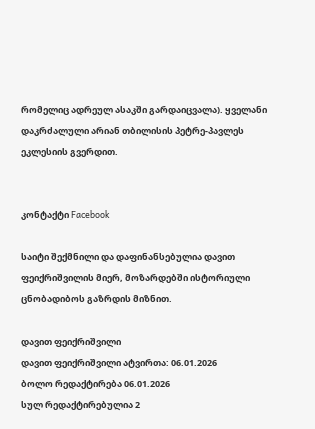რომელიც ადრეულ ასაკში გარდაიცვალა). ყველანი დაკრძალული არიან თბილისის პეტრე-პავლეს ეკლესიის გვერდით.


კონტაქტი Facebook

საიტი შექმნილი და დაფინანსებულია დავით ფეიქრიშვილის მიერ, მოზარდებში ისტორიული ცნობადიბოს გაზრდის მიზნით.

დავით ფეიქრიშვილი
დავით ფეიქრიშვილი ატვირთა: 06.01.2026
ბოლო რედაქტირება 06.01.2026
სულ რედაქტირებულია 2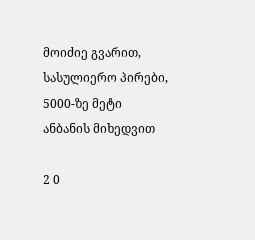მოიძიე გვარით, სასულიერო პირები, 5000-ზე მეტი ანბანის მიხედვით

2 0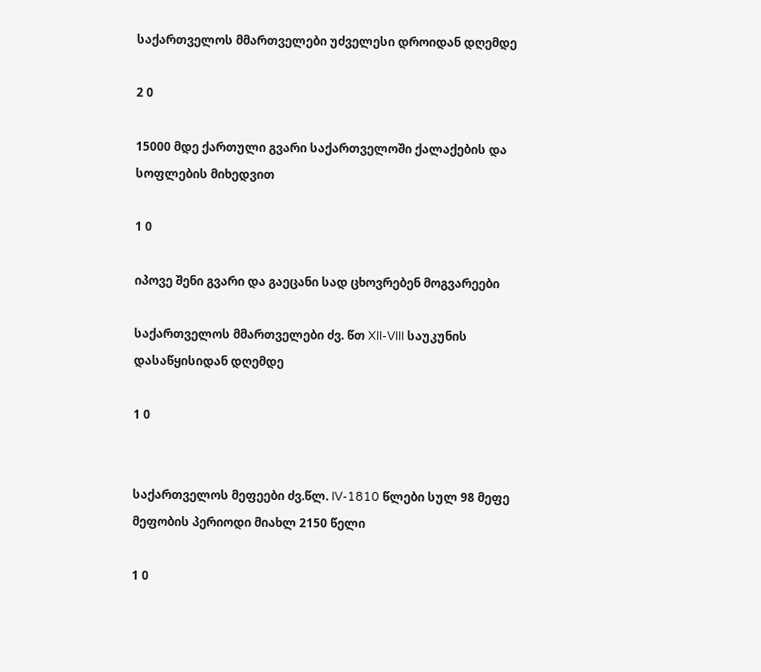საქართველოს მმართველები უძველესი დროიდან დღემდე

2 0

15000 მდე ქართული გვარი საქართველოში ქალაქების და სოფლების მიხედვით

1 0

იპოვე შენი გვარი და გაეცანი სად ცხოვრებენ მოგვარეები

საქართველოს მმართველები ძვ. წთ XII-VIII საუკუნის დასაწყისიდან დღემდე

1 0


საქართველოს მეფეები ძვ.წლ. IV-1810 წლები სულ 98 მეფე მეფობის პერიოდი მიახლ 2150 წელი

1 0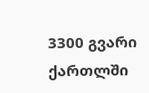3300 გვარი ქართლში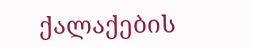ქალაქების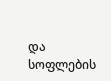და სოფლების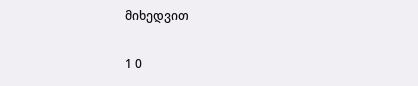მიხედვით

1 0